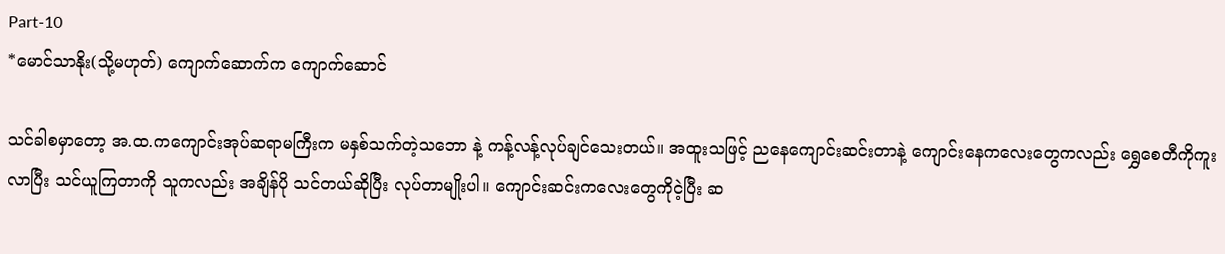Part-10
*မောင်သာနိုး(သို့မဟုတ်) ကျောက်ဆောက်က ကျောက်ဆောင်

သင်ခါစမှာတော့ အ.ထ.ကကျောင်းအုပ်ဆရာမကြီးက မနှစ်သက်တဲ့သဘော နဲ့ ကန့်လန့်လုပ်ချင်သေးတယ်။ အထူးသဖြင့် ညနေကျောင်းဆင်းတာနဲ့ ကျောင်းနေကလေးတွေကလည်း ရွှေစေတီကိုကူးလာပြီး သင်ယူကြတာကို သူကလည်း အချိန်ပို သင်တယ်ဆိုပြီး လုပ်တာမျိုးပါ။ ကျောင်းဆင်းကလေးတွေကိုငဲ့ပြီး ဆ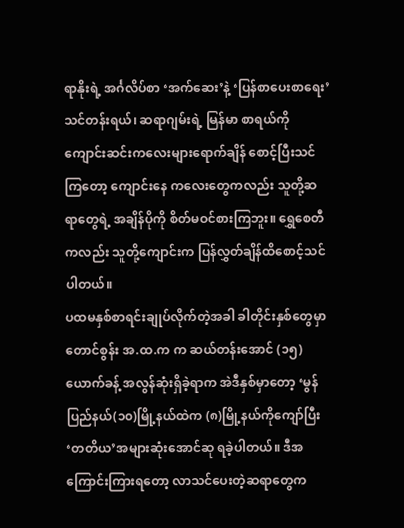ရာနိုးရဲ့ အင်္ဂလိပ်စာ ‘အက်ဆေး’နဲ့ ‘ပြန်စာပေးစာရေး’သင်တန်းရယ်၊ ဆရာဂျမ်းရဲ့ မြန်မာ စာရယ်ကို ကျောင်းဆင်းကလေးများရောက်ချိန် စောင့်ပြီးသင်ကြတော့ ကျောင်းနေ ကလေးတွေကလည်း သူတို့ဆရာတွေရဲ့ အချိန်ပိုကို စိတ်မဝင်စားကြဘူး။ ရွှေစေတီ ကလည်း သူတို့ကျောင်းက ပြန်လွှတ်ချိန်ထိစောင့်သင်ပါတယ်။
ပထမနှစ်စာရင်းချုပ်လိုက်တဲ့အခါ ခါတိုင်းနှစ်တွေမှာ တောင်စွန်း အ.ထ.က က ဆယ်တန်းအောင် (၁၅)ယောက်ခန့် အလွန်ဆုံးရှိခဲ့ရာက အဲဒီနှစ်မှာတော့ ‘မွန်ပြည်နယ်(၁၀)မြို့နယ်ထဲက (၈)မြို့နယ်ကိုကျော်ပြီး ‘တတိယ’အများဆုံးအောင်ဆု ရခဲ့ပါတယ်။ ဒီအကြောင်းကြားရတော့ လာသင်ပေးတဲ့ဆရာတွေက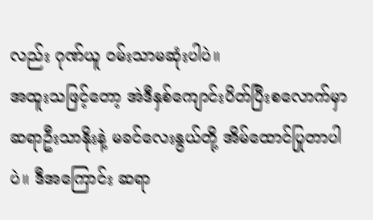လည်း ဂုဏ်ယူ ဝမ်းသာမဆုံးပါပဲ။
အထူးသဖြင့်တော့ အဲဒီနှစ်ကျောင်းပိတ်ပြီးစလောက်မှာ ဆရာဦးသာနိုးနဲ့ မခင်လေးနွယ်တို့ အိမ်ထောင်ပြုတာပါပဲ။ ဒီအကြောင်း ဆရာ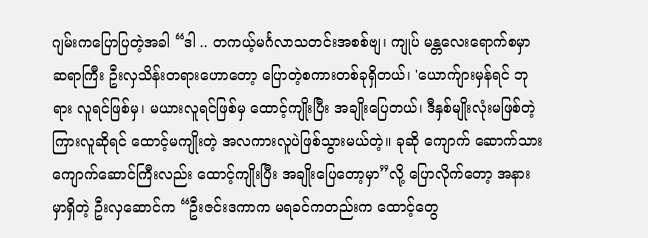ဂျမ်းကပြောပြတဲ့အခါ “ဒါ .. တကယ့်မင်္ဂလာသတင်းအစစ်ဗျ၊ ကျုပ် မန္တလေးရောက်စမှာ ဆရာကြီး ဦးလှသိန်းတရားဟောတော့ ပြောတဲ့စကားတစ်ခုရှိတယ်၊ 'ယောက်ျားမှန်ရင် ဘုရား လူရင်ဖြစ်မှ၊ မယားလူရင်ဖြစ်မှ ထောင့်ကျိုးပြီး အချိုးပြေတယ်၊ ဒီနှစ်မျိုးလုံးမဖြစ်တဲ့ ကြားလူဆိုရင် ထောင့်မကျိုးတဲ့ အလကားလူပဲဖြစ်သွားမယ်တဲ့။ ခုဆို ကျောက် ဆောက်သား ကျောက်ဆောင်ကြီးလည်း ထောင့်ကျိုးပြီး အချိုးပြေတော့မှာ”လို့ ပြောလိုက်တော့ အနားမှာရှိတဲ့ ဦးလှဆောင်က “ဦးဇင်းဒကာက မရခင်ကတည်းက ထောင့်တွေ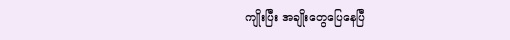ကျိုးပြီး အချိုးတွေပြေနေပြီ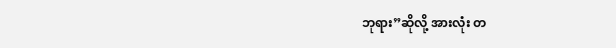ဘုရား”ဆိုလို့ အားလုံး တ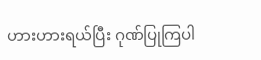ဟားဟားရယ်ပြီး ဂုဏ်ပြုကြပါ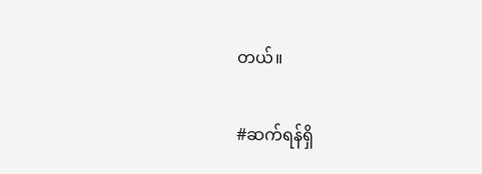တယ်။

#ဆက်ရန်ရှိ